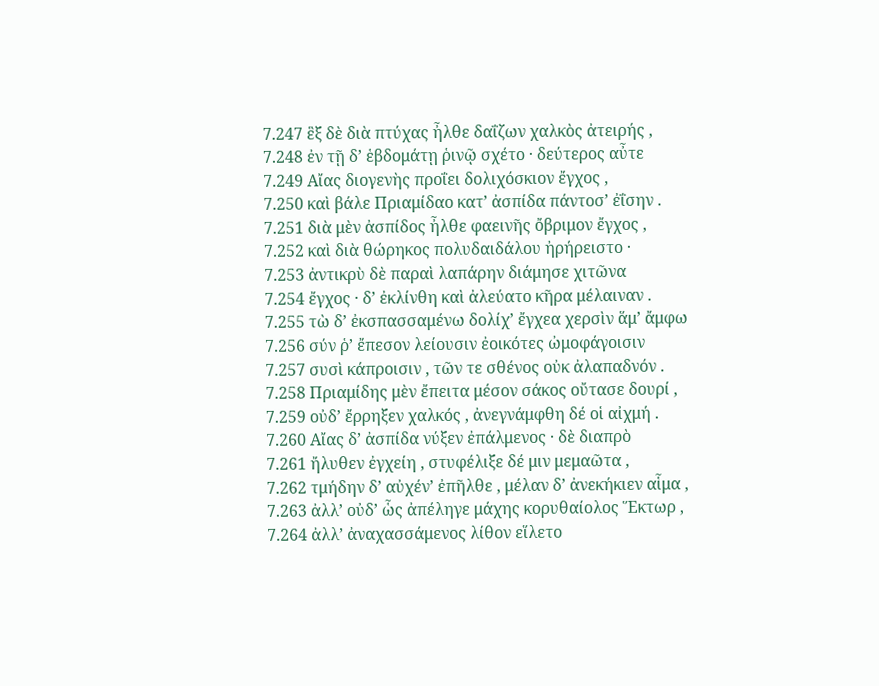7.247 ἓξ δὲ διὰ πτύχας ἦλθε δαΐζων χαλκὸς ἀτειρής ,
7.248 ἐν τῇ δ’ ἑβδομάτῃ ῥινῷ σχέτο · δεύτερος αὖτε
7.249 Αἴας διογενὴς προΐει δολιχόσκιον ἔγχος ,
7.250 καὶ βάλε Πριαμίδαο κατ’ ἀσπίδα πάντοσ’ ἐΐσην .
7.251 διὰ μὲν ἀσπίδος ἦλθε φαεινῆς ὄβριμον ἔγχος ,
7.252 καὶ διὰ θώρηκος πολυδαιδάλου ἠρήρειστο ·
7.253 ἀντικρὺ δὲ παραὶ λαπάρην διάμησε χιτῶνα
7.254 ἔγχος · δ’ ἐκλίνθη καὶ ἀλεύατο κῆρα μέλαιναν .
7.255 τὼ δ’ ἐκσπασσαμένω δολίχ’ ἔγχεα χερσὶν ἅμ’ ἄμφω
7.256 σύν ῥ’ ἔπεσον λείουσιν ἐοικότες ὠμοφάγοισιν
7.257 συσὶ κάπροισιν , τῶν τε σθένος οὐκ ἀλαπαδνόν .
7.258 Πριαμίδης μὲν ἔπειτα μέσον σάκος οὔτασε δουρί ,
7.259 οὐδ’ ἔρρηξεν χαλκός , ἀνεγνάμφθη δέ οἱ αἰχμή .
7.260 Αἴας δ’ ἀσπίδα νύξεν ἐπάλμενος · δὲ διαπρὸ
7.261 ἤλυθεν ἐγχείη , στυφέλιξε δέ μιν μεμαῶτα ,
7.262 τμήδην δ’ αὐχέν’ ἐπῆλθε , μέλαν δ’ ἀνεκήκιεν αἷμα ,
7.263 ἀλλ’ οὐδ’ ὧς ἀπέληγε μάχης κορυθαίολος Ἕκτωρ ,
7.264 ἀλλ’ ἀναχασσάμενος λίθον εἵλετο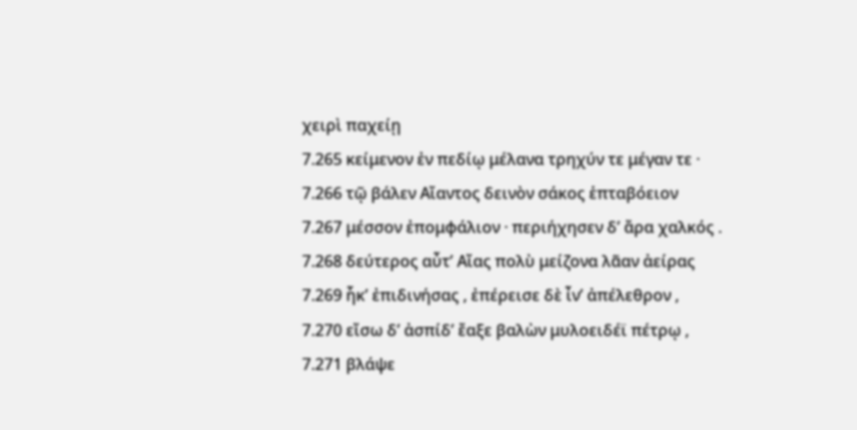χειρὶ παχείῃ
7.265 κείμενον ἐν πεδίῳ μέλανα τρηχύν τε μέγαν τε ·
7.266 τῷ βάλεν Αἴαντος δεινὸν σάκος ἑπταβόειον
7.267 μέσσον ἐπομφάλιον · περιήχησεν δ’ ἄρα χαλκός .
7.268 δεύτερος αὖτ’ Αἴας πολὺ μείζονα λᾶαν ἀείρας
7.269 ἧκ’ ἐπιδινήσας , ἐπέρεισε δὲ ἶν’ ἀπέλεθρον ,
7.270 εἴσω δ’ ἀσπίδ’ ἔαξε βαλὼν μυλοειδέϊ πέτρῳ ,
7.271 βλάψε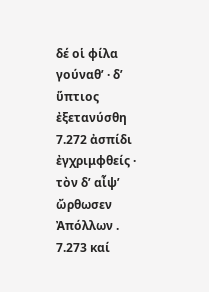δέ οἱ φίλα γούναθ’ · δ’ ὕπτιος ἐξετανύσθη
7.272 ἀσπίδι ἐγχριμφθείς · τὸν δ’ αἶψ’ ὤρθωσεν Ἀπόλλων .
7.273 καί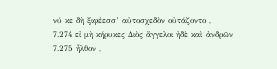νύ κε δὴ ξιφέεσσ’ αὐτοσχεδὸν οὐτάζοντο ,
7.274 εἰ μὴ κήρυκες Διὸς ἄγγελοι ἠδὲ καὶ ἀνδρῶν
7.275 ἦλθον ,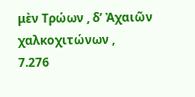μὲν Τρώων , δ’ Ἀχαιῶν χαλκοχιτώνων ,
7.276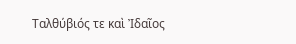Ταλθύβιός τε καὶ Ἰδαῖος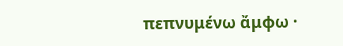πεπνυμένω ἄμφω ·